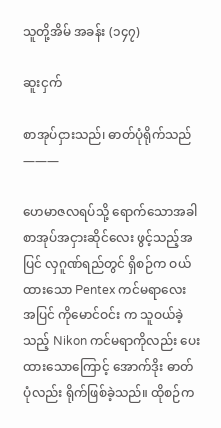သူတို့အိမ် အခန်း (၁၄၇)

ဆူးငှက်

စာအုပ်ငှားသည်၊ ဓာတ်ပုံရိုက်သည်
———

ဟေမာဇလရပ်သို့ ရောက်သောအခါ စာအုပ်အငှားဆိုင်လေး ဖွင့်သည့်အပြင် လှဂူဏ်ရည်တွင် ရှိစဉ်က ဝယ်ထားသော Pentex ကင်မရာလေး အပြင် ကိုမောင်ဝင်း က သူဝယ်ခဲ့သည့် Nikon ကင်မရာကိုလည်း ပေးထားသောကြောင့် အောက်ဒိုး ဓာတ်ပုံလည်း ရိုက်ဖြစ်ခဲ့သည်။ ထိုစဉ်က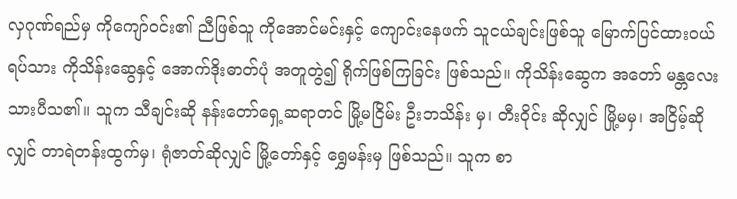လှဂုဏ်ရည်မှ ကိုကျော်ဝင်း၏ ညီဖြစ်သူ ကိုအောင်မင်းနှင့် ကျောင်းနေဖက် သူငယ်ချင်းဖြစ်သူ မြောက်ပြင်ထားဝယ်ရပ်သား ကိုသိန်းဆွေနှင့် အောက်ဒိုးဓာတ်ပုံ အတူတွဲ၍ ရိုက်ဖြစ်ကြခြင်း ဖြစ်သည်။ ကိုသိန်းဆွေက အတော် မန္တလေးသားပီသ၏။ သူက သီချင်းဆို နန်းတော်ရှေ့ဆရာတင် မြို့မငြိမ်း ဦးဘသိန်း မှ၊ တီးဝိုင်း ဆိုလျှင် မြို့မမှ၊ အငြိမ့်ဆိုလျှင် တာရဲတန်းထွက်မှ၊ ရုံဇာတ်ဆိုလျှင် မြို့တော်နှင့် ရွှေမန်းမှ ဖြစ်သည်။ သူက စာ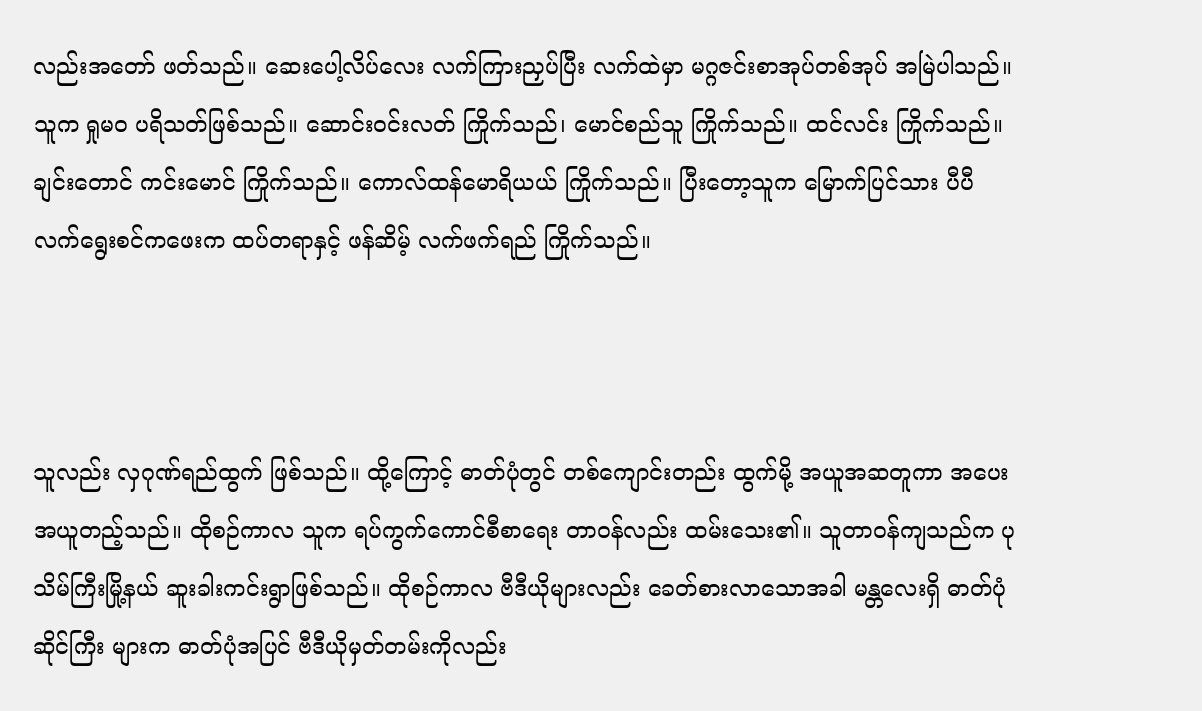လည်းအတော် ဖတ်သည်။ ဆေးပေါ့လိပ်လေး လက်ကြားညှပ်ပြီး လက်ထဲမှာ မဂ္ဂဇင်းစာအုပ်တစ်အုပ် အမြဲပါသည်။ သူက ရှုမဝ ပရိသတ်ဖြစ်သည်။ ဆောင်းဝင်းလတ် ကြိုက်သည်၊ မောင်စည်သူ ကြိုက်သည်။ ထင်လင်း ကြိုက်သည်။ ချင်းတောင် ကင်းမောင် ကြိုက်သည်။ ကောလ်ထန်မောရိယယ် ကြိုက်သည်။ ပြီးတော့သူက မြောက်ပြင်သား ပီပီ လက်ရွေးစင်ကဖေးက ထပ်တရာနှင့် ဖန်ဆိမ့် လက်ဖက်ရည် ကြိုက်သည်။



သူလည်း လှဂုဏ်ရည်ထွက် ဖြစ်သည်။ ထို့ကြောင့် ဓာတ်ပုံတွင် တစ်ကျောင်းတည်း ထွက်မို့ အယူအဆတူကာ အပေးအယူတည့်သည်။ ထိုစဉ်ကာလ သူက ရပ်ကွက်ကောင်စီစာရေး တာဝန်လည်း ထမ်းသေး၏။ သူတာဝန်ကျသည်က ပုသိမ်ကြီးမြို့နယ် ဆူးခါးကင်းရွာဖြစ်သည်။ ထိုစဉ်ကာလ ဗီဒီယိုများလည်း ခေတ်စားလာသောအခါ မန္တလေးရှိ ဓာတ်ပုံဆိုင်ကြီး များက ဓာတ်ပုံအပြင် ဗီဒီယိုမှတ်တမ်းကိုလည်း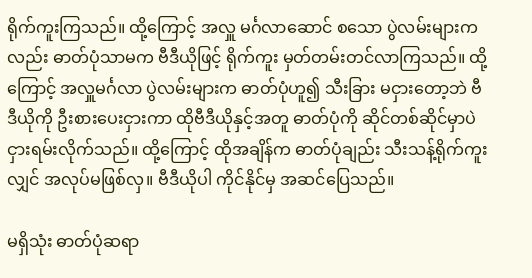ရိုက်ကူးကြသည်။ ထို့ကြောင့် အလှူ မင်္ဂလာဆောင် စသော ပွဲလမ်းများကလည်း ဓာတ်ပုံသာမက ဗီဒီယိုဖြင့် ရိုက်ကူး မှတ်တမ်းတင်လာကြသည်။ ထို့ကြောင့် အလှူမင်္ဂလာ ပွဲလမ်းများက ဓာတ်ပုံဟူ၍ သီးခြား မငှားတော့ဘဲ ဗီဒီယိုကို ဦးစားပေးငှားကာ ထိုဗီဒီယိုနှင့်အတူ ဓာတ်ပုံကို ဆိုင်တစ်ဆိုင်မှာပဲ ငှားရမ်းလိုက်သည်။ ထို့ကြောင့် ထိုအချိန်က ဓာတ်ပုံချည်း သီးသန့်ရိုက်ကူးလျှင် အလုပ်မဖြစ်လှ။ ဗီဒီယိုပါ ကိုင်နိုင်မှ အဆင်ပြေသည်။

မရှိသုံး ဓာတ်ပုံဆရာ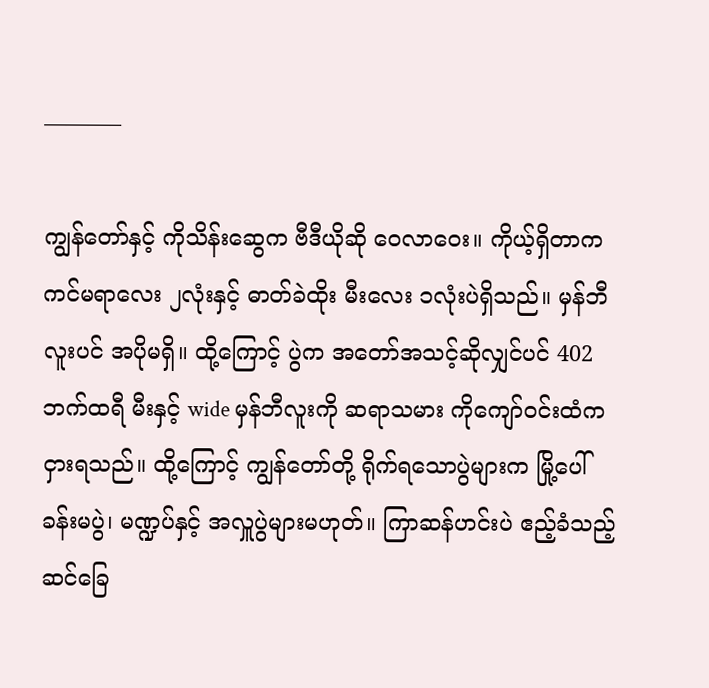———–

ကျွန်တော်နှင့် ကိုသိန်းဆွေက ဗီဒီယိုဆို ဝေလာဝေး။ ကိုယ့်ရှိတာက ကင်မရာလေး ၂လုံးနှင့် ဓာတ်ခဲထိုး မီးလေး ၁လုံးပဲရှိသည်။ မှန်ဘီလူးပင် အပိုမရှိ။ ထို့ကြောင့် ပွဲက အတော်အသင့်ဆိုလျှင်ပင် 402 ဘက်ထရီ မီးနှင့် wide မှန်ဘီလူးကို ဆရာသမား ကိုကျော်ဝင်းထံက ငှားရသည်။ ထို့ကြောင့် ကျွန်တော်တို့ ရိုက်ရသောပွဲများက မြို့ပေါ် ခန်းမပွဲ၊ မဏ္ဍပ်နှင့် အလှူပွဲများမဟုတ်။ ကြာဆန်ဟင်းပဲ ဧည့်ခံသည့် ဆင်ခြေ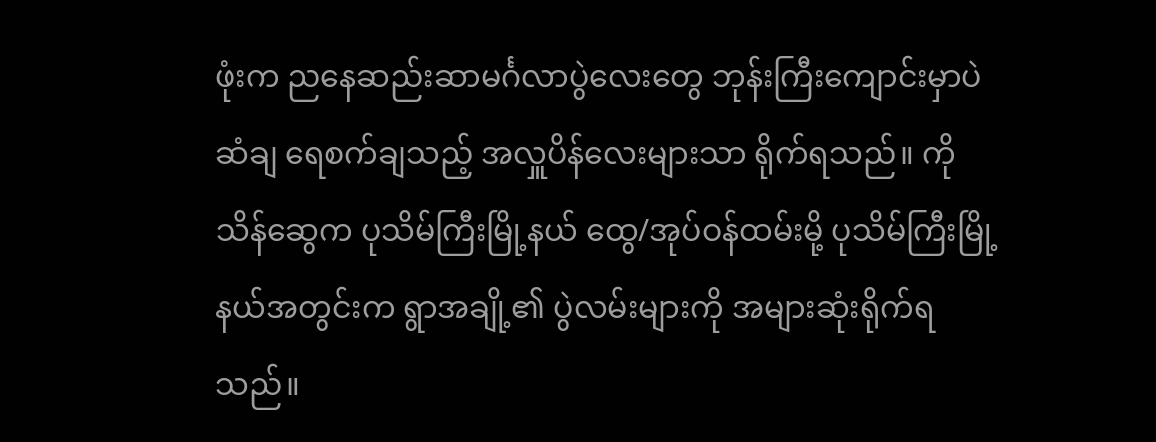ဖုံးက ညနေဆည်းဆာမင်္ဂလာပွဲလေးတွေ ဘုန်းကြီးကျောင်းမှာပဲ ဆံချ ရေစက်ချသည့် အလှူပိန်လေးများသာ ရိုက်ရသည်။ ကိုသိန်ဆွေက ပုသိမ်ကြီးမြို့နယ် ထွေ/အုပ်ဝန်ထမ်းမို့ ပုသိမ်ကြီးမြို့နယ်အတွင်းက ရွာအချို့၏ ပွဲလမ်းများကို အများဆုံးရိုက်ရသည်။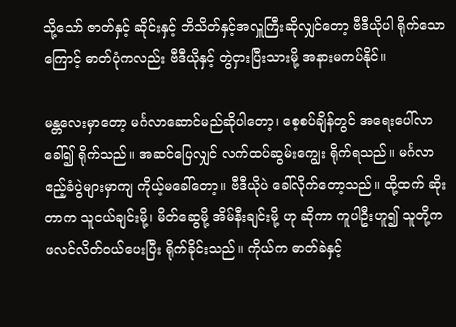သို့သော် ဇာတ်နှင့် ဆိုင်းနှင့် ဘိသိတ်နှင့်အလှူကြီးဆိုလျှင်တော့ ဗီဒီယိုပါ ရိုက်သောကြောင့် ဓာတ်ပုံကလည်း ဗီဒီယိုနှင့် တွဲငှားပြီးသားမို့ အနားမကပ်နိုင်။

မန္တလေးမှာတော့ မင်္ဂလာဆောင်မည်ဆိုပါတော့၊ စေ့စပ်ချိန်တွင် အရေးပေါ်လာခေါ်၍ ရိုက်သည်။ အဆင်ပြေလျှင် လက်ထပ်ဆွမ်းကျွေး ရိုက်ရသည်။ မင်္ဂလာဧည့်ခံပွဲများမှာကျ ကိုယ့်မခေါ်တော့။ ဗီဒီယိုပဲ ခေါ်လိုက်တော့သည်။ ထို့ထက် ဆိုးတာက သူငယ်ချင်းမို့၊ မိတ်ဆွေမို့ အိမ်နီးချင်းမို့ ဟု ဆိုကာ ကူပါဦးဟူ၍ သူတို့က ဖလင်လိတ်ဝယ်ပေးပြီး ရိုက်ခိုင်းသည်။ ကိုယ်က ဓာတ်ခဲနှင့်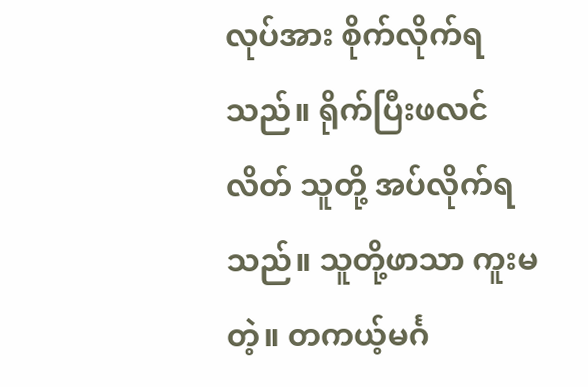လုပ်အား စိုက်လိုက်ရသည်။ ရိုက်ပြီးဖလင်လိတ် သူတို့ အပ်လိုက်ရသည်။ သူတို့ဖာသာ ကူးမတဲ့။ တကယ့်မင်္ဂ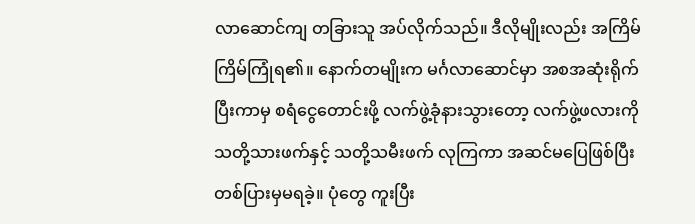လာဆောင်ကျ တခြားသူ အပ်လိုက်သည်။ ဒီလိုမျိုးလည်း အကြိမ်ကြိမ်ကြုံရ၏။ နောက်တမျိုးက မင်္ဂလာဆောင်မှာ အစအဆုံးရိုက်ပြီးကာမှ စရံငွေတောင်းဖို့ လက်ဖွဲ့ခုံနားသွားတော့ လက်ဖွဲ့ဖလားကို သတို့သားဖက်နှင့် သတို့သမီးဖက် လုကြကာ အဆင်မပြေဖြစ်ပြီး တစ်ပြားမှမရခဲ့။ ပုံတွေ ကူးပြီး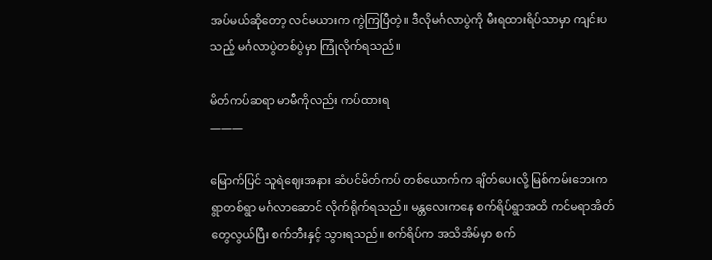အပ်မယ်ဆိုတော့ လင်မယားက ကွဲကြပြီတဲ့။ ဒီလိုမင်္ဂလာပွဲကို မီးရထားရိပ်သာမှာ ကျင်းပသည့် မင်္ဂလာပွဲတစ်ပွဲမှာ ကြုံလိုက်ရသည်။

မိတ်ကပ်ဆရာ မာမီကိုလည်း ကပ်ထားရ
———

မြောက်ပြင် သူရဲဈေးအနား ဆံပင်မိတ်ကပ် တစ်ယောက်က ချိတ်ပေးလို့ မြစ်ကမ်းဘေးက ရွာတစ်ရွာ မင်္ဂလာဆောင် လိုက်ရိုက်ရသည်။ မန္တလေးကနေ စက်ရိပ်ရွာအထိ ကင်မရာအိတ်တွေလွယ်ပြီး စက်ဘီးနှင့် သွားရသည်။ စက်ရိပ်က အသိအိမ်မှာ စက်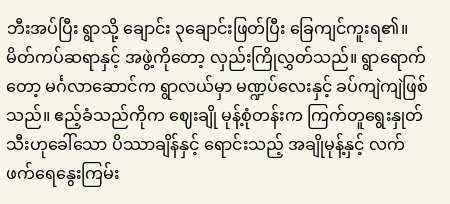ဘီးအပ်ပြီး ရွာသို့ ချောင်း ၃ချောင်းဖြတ်ပြီး ခြေကျင်ကူးရ၏။ မိတ်ကပ်ဆရာနှင့် အဖွဲ့ကိုတော့ လှည်းကြိုလွှတ်သည်။ ရွာရောက်တော့ မင်္ဂလာဆောင်က ရွာလယ်မှာ မဏ္ဍပ်လေးနှင့် ခပ်ကျဲကျဲဖြစ်သည်။ ဧည့်ခံသည်ကိုက ဈေးချို မုန့်စုံတန်းက ကြက်တူရွေးနှုတ်သီးဟုခေါ်သော ပိဿာချိန်နှင့် ရောင်းသည့် အချိုမုန့်နှင့် လက်ဖက်ရေနွေးကြမ်း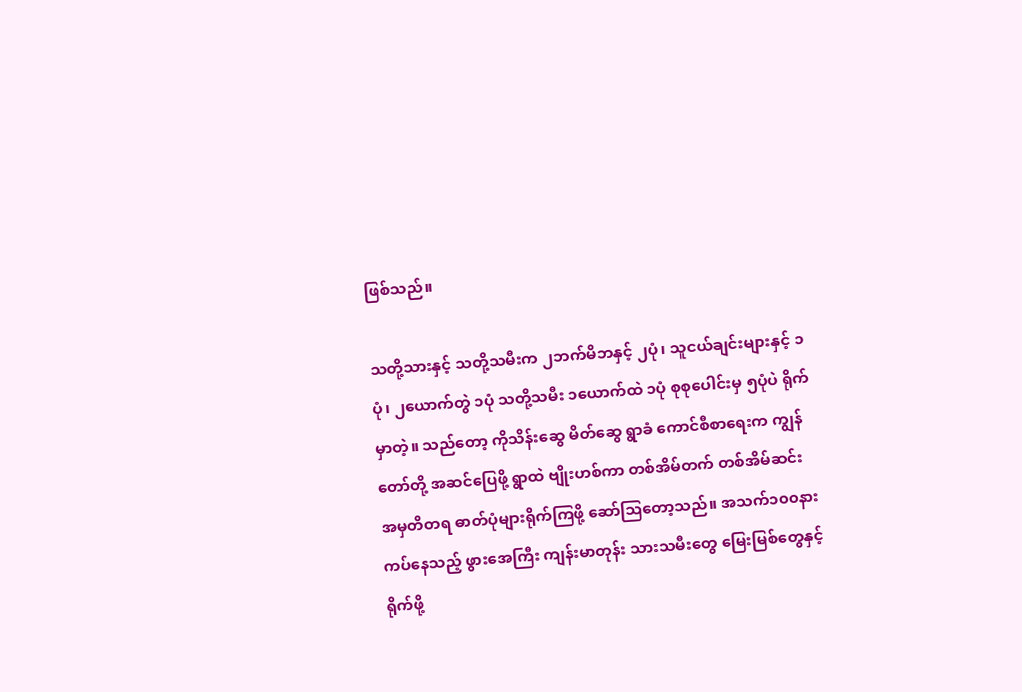ဖြစ်သည်။

သတို့သားနှင့် သတို့သမီးက ၂ဘက်မိဘနှင့် ၂ပုံ၊ သူငယ်ချင်းများနှင့် ၁ပုံ၊ ၂ယောက်တွဲ ၁ပုံ သတို့သမီး ၁ယောက်ထဲ ၁ပုံ စုစုပေါင်းမှ ၅ပုံပဲ ရိုက်မှာတဲ့။ သည်တော့ ကိုသိန်းဆွေ မိတ်ဆွေ ရွာခံ ကောင်စီစာရေးက ကျွန်တော်တို့ အဆင်ပြေဖို့ ရွာထဲ ဗျိုးဟစ်ကာ တစ်အိမ်တက် တစ်အိမ်ဆင်း အမှတိတရ ဓာတ်ပုံများရိုက်ကြဖို့ ဆော်သြတော့သည်။ အသက်၁၀၀နား ကပ်နေသည့် ဖွားအေကြီး ကျန်းမာတုန်း သားသမီးတွေ မြေးမြစ်တွေနှင့် ရိုက်ဖို့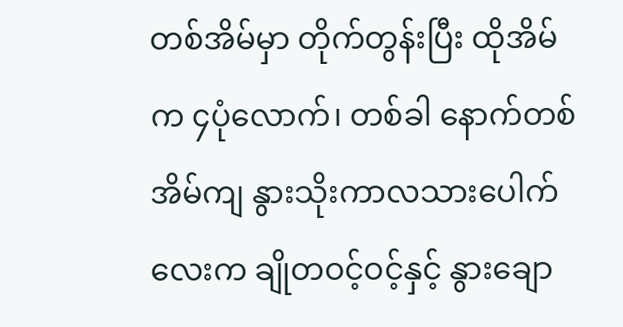တစ်အိမ်မှာ တိုက်တွန်းပြီး ထိုအိမ်က ၄ပုံလောက်၊ တစ်ခါ နောက်တစ်အိမ်ကျ နွားသိုးကာလသားပေါက်လေးက ချိုတဝင့်ဝင့်နှင့် နွားချော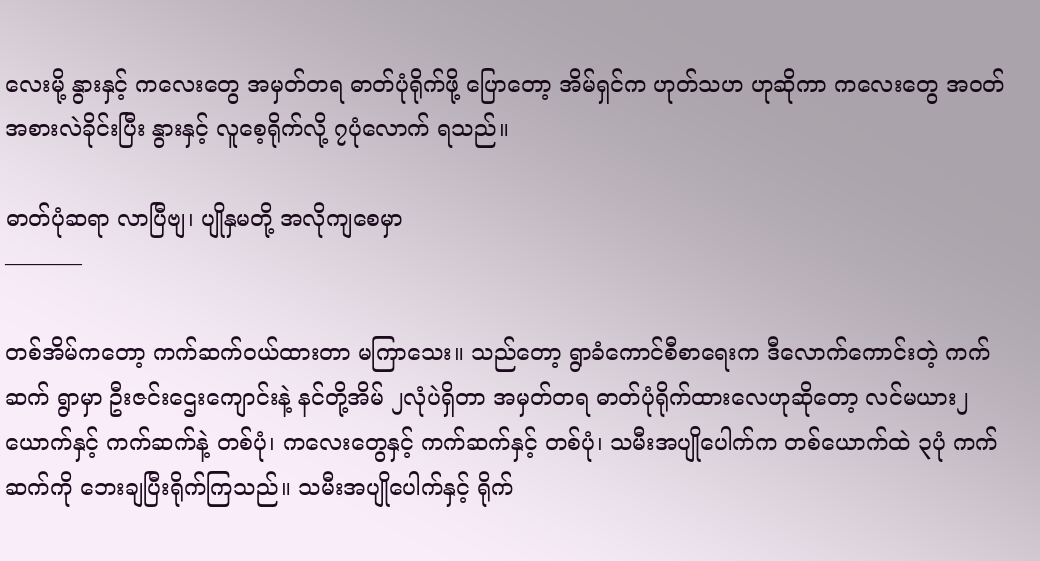လေးမို့ နွားနှင့် ကလေးတွေ အမှတ်တရ ဓာတ်ပုံရိုက်ဖို့ ပြောတော့ အိမ်ရှင်က ဟုတ်သဟ ဟုဆိုကာ ကလေးတွေ အဝတ်အစားလဲခိုင်းပြီး နွားနှင့် လူစေ့ရိုက်လို့ ၇ပုံလောက် ရသည်။

ဓာတ်ပုံဆရာ လာပြီဗျ၊ ပျိုနှမတို့ အလိုကျစေမှာ
———–

တစ်အိမ်ကတော့ ကက်ဆက်ဝယ်ထားတာ မကြာသေး။ သည်တော့ ရွာခံကောင်စီစာရေးက ဒီလောက်ကောင်းတဲ့ ကက်ဆက် ရွာမှာ ဦးဇင်းဌေးကျောင်းနဲ့ နင်တို့အိမ် ၂လုံပဲရှိတာ အမှတ်တရ ဓာတ်ပုံရိုက်ထားလေဟုဆိုတော့ လင်မယား၂ယောက်နှင့် ကက်ဆက်နဲ့ တစ်ပုံ၊ ကလေးတွေနှင့် ကက်ဆက်နှင့် တစ်ပုံ၊ သမီးအပျိုပေါက်က တစ်ယောက်ထဲ ၃ပုံ ကက်ဆက်ကို ဘေးချပြီးရိုက်ကြသည်။ သမီးအပျိုပေါက်နှင့် ရိုက်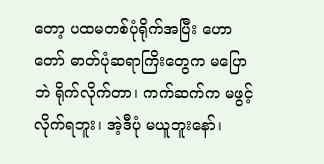တော့ ပထမတစ်ပုံရိုက်အပြီး ဟောတော် ဓာတ်ပုံဆရာကြိးတွေက မပြောဘဲ ရိုက်လိုက်တာ၊ ကက်ဆက်က မဖွင့် လိုက်ရဘူး၊ အဲ့ဒီပုံ မယူဘူးနော်၊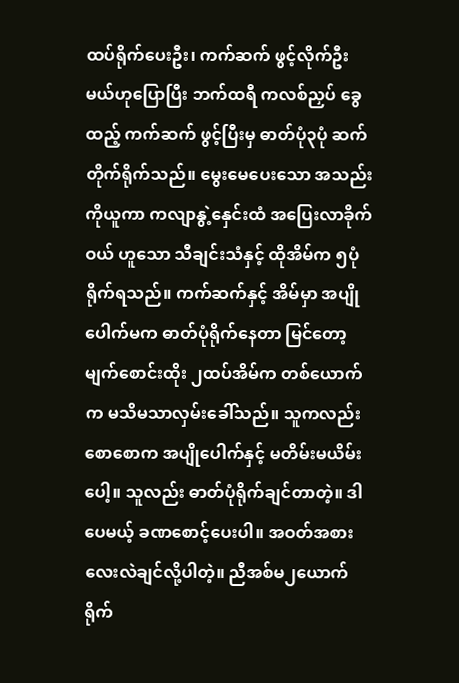ထပ်ရိုက်ပေးဦး၊ ကက်ဆက် ဖွင့်လိုက်ဦးမယ်ဟုပြောပြီး ဘက်ထရီ ကလစ်ညှပ် ခွေထည့် ကက်ဆက် ဖွင့်ပြီးမှ ဓာတ်ပုံ၃ပုံ ဆက်တိုက်ရိုက်သည်။ မွေးမေပေးသော အသည်းကိုယူကာ ကလျာနွဲ့နှေင်းထံ အပြေးလာခိုက်ဝယ် ဟူသော သီချင်းသံနှင့် ထိုအိမ်က ၅ပုံရိုက်ရသည်။ ကက်ဆက်နှင့် အိမ်မှာ အပျိုပေါက်မက ဓာတ်ပုံရိုက်နေတာ မြင်တော့ မျက်စောင်းထိုး ၂ထပ်အိမ်က တစ်ယောက်က မသိမသာလှမ်းခေါ်သည်။ သူကလည်း စောစောက အပျိုပေါက်နှင့် မတိမ်းမယိမ်းပေါ့။ သူလည်း ဓာတ်ပုံရိုက်ချင်တာတဲ့။ ဒါပေမယ့် ခဏစောင့်ပေးပါ။ အဝတ်အစားလေးလဲချင်လို့ပါတဲ့။ ညီအစ်မ၂ယောက် ရိုက်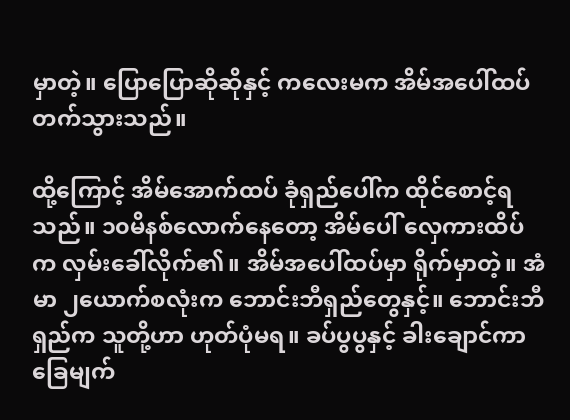မှာတဲ့။ ပြောပြောဆိုဆိုနှင့် ကလေးမက အိမ်အပေါ်ထပ် တက်သွားသည်။

ထို့ကြောင့် အိမ်အောက်ထပ် ခုံရှည်ပေါ်က ထိုင်စောင့်ရသည်။ ၁၀မိနစ်လောက်နေတော့ အိမ်ပေါ် လှေကားထိပ်က လှမ်းခေါ်လိုက်၏။ အိမ်အပေါ်ထပ်မှာ ရိုက်မှာတဲ့။ အံမာ ၂ယောက်စလုံးက ဘောင်းဘီရှည်တွေနှင့်။ ဘောင်းဘီရှည်က သူတို့ဟာ ဟုတ်ပုံမရ။ ခပ်ပွပွနှင့် ခါးချောင်ကာ ခြေမျက်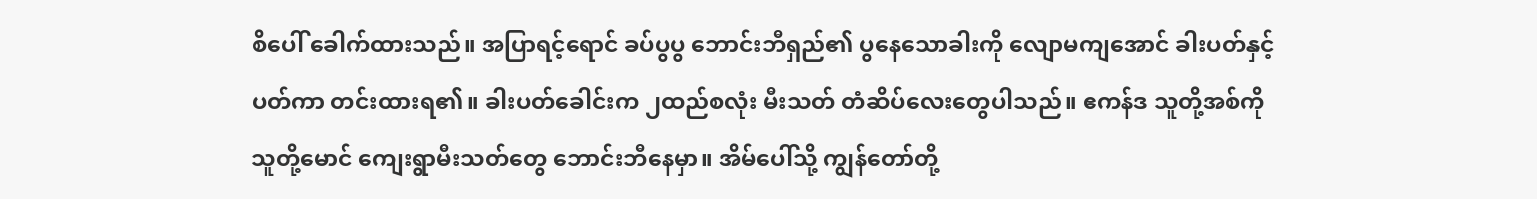စိပေါ် ခေါက်ထားသည်။ အပြာရင့်ရောင် ခပ်ပွပွ ဘောင်းဘီရှည်၏ ပွနေသောခါးကို လျောမကျအောင် ခါးပတ်နှင့် ပတ်ကာ တင်းထားရ၏။ ခါးပတ်ခေါင်းက ၂ထည်စလုံး မီးသတ် တံဆိပ်လေးတွေပါသည်။ ဧကန်ဒ သူတို့အစ်ကို သူတို့မောင် ကျေးရွာမီးသတ်တွေ ဘောင်းဘီနေမှာ။ အိမ်ပေါ်သို့ ကျွန်တော်တို့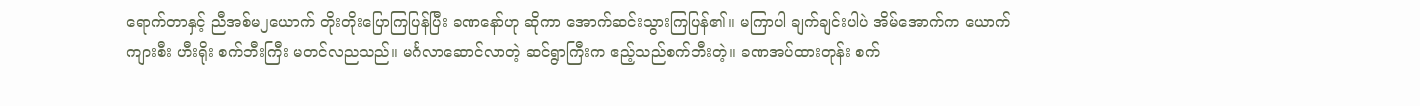ရောက်တာနှင့် ညီအစ်မ၂ယောက် တိုးတိုးပြောကြပြန်ပြီး ခဏနော်ဟု ဆိုကာ အောက်ဆင်းသွားကြပြန်၏။ မကြာပါ ချက်ချင်းပါပဲ အိမ်အောက်က ယောက်ကျားစီး ဟီးရိုး စက်ဘီးကြီး မတင်လညသည်။ မင်္ဂလာဆောင်လာတဲ့ ဆင်ရွာကြီးက ဧည့်သည်စက်ဘီးတဲ့။ ခဏအပ်ထားတုန်း စက်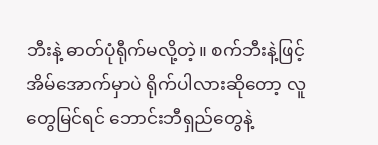ဘီးနဲ့ ဓာတ်ပုံရီုက်မလို့တဲ့။ စက်ဘီးနဲ့ဖြင့် အိမ်အောက်မှာပဲ ရိုက်ပါလားဆိုတော့ လူတွေမြင်ရင် ဘောင်းဘီရှည်တွေနဲ့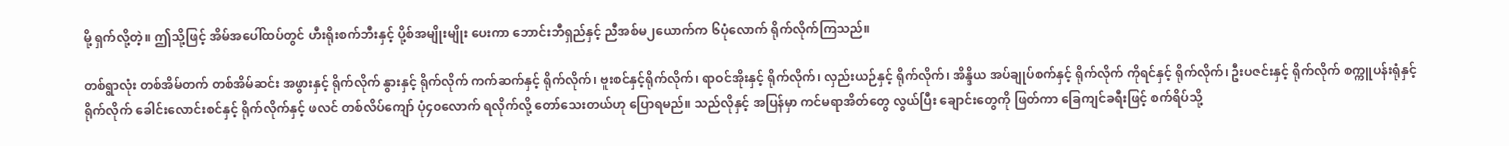မို့ ရှက်လို့တဲ့။ ဤသို့ဖြင့် အိမ်အပေါ်ထပ်တွင် ဟီးရိုးစက်ဘီးနှင့် ပို့စ်အမျိုးမျိုး ပေးကာ ဘောင်းဘီရှည်နှင့် ညီအစ်မ၂ယောက်က ၆ပုံလောက် ရိုက်လိုက်ကြသည်။

တစ်ရွာလုံး တစ်အိမ်တက် တစ်အိမ်ဆင်း အဖွားနှင့် ရိုက်လိုက် နွားနှင့် ရိုက်လိုက် ကက်ဆက်နှင့် ရိုက်လိုက်၊ ဗူးစင်နှင့်ရိုက်လိုက်၊ ရာဝင်အိုးနှင့် ရိုက်လိုက်၊ လှည်းယဉ်နှင့် ရိုက်လိုက်၊ အိန္ဒိယ အပ်ချုပ်စက်နှင့် ရိုက်လိုက် ကိုရင်နှင့် ရိုက်လိုက်၊ ဦးပဇင်းနှင့် ရိုက်လိုက် စက္ကူပန်းရုံနှင့် ရိုက်လိုက် ခေါင်းလောင်းစင်နှင့် ရိုက်လိုက်နှင့် ဖလင် တစ်လိပ်ကျော် ပုံ၄၀လောက် ရလိုက်လို့ တော်သေးတယ်ဟု ပြောရမည်။ သည်လိုနှင့် အပြန်မှာ ကင်မရာအိတ်တွေ လွယ်ပြီး ချောင်းတွေကို ဖြတ်ကာ ခြေကျင်ခရီးဖြင့် စက်ရိပ်သို့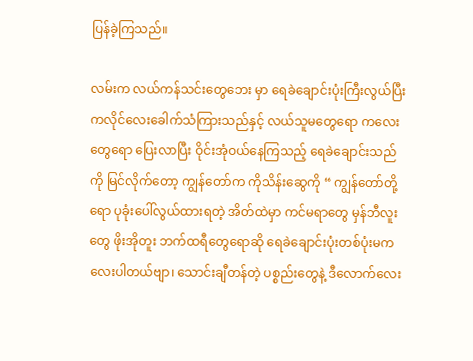ပြန်ခဲ့ကြသည်။

လမ်းက လယ်ကန်သင်းတွေဘေး မှာ ရေခဲချောင်းပုံးကြီးလွယ်ပြီး ကလိုင်လေးခေါက်သံကြားသည်နှင့် လယ်သူမတွေရော ကလေးတွေရော ပြေးလာပြီး ဝိုင်းအုံဝယ်နေကြသည့် ရေခဲချောင်းသည်ကို မြင်လိုက်တော့ ကျွန်တော်က ကိုသိန်းဆွေကို “ ကျွန်တော်တို့ရော ပုခုံးပေါ်လွယ်ထားရတဲ့ အိတ်ထဲမှာ ကင်မရာတွေ မှန်ဘီလူးတွေ ဖိုးအိုတူး ဘက်ထရီတွေရောဆို ရေခဲချောင်းပုံးတစ်ပုံးမက လေးပါတယ်ဗျာ၊ သောင်းချီတန်တဲ့ ပစ္စည်းတွေနဲ့ ဒီလောက်လေး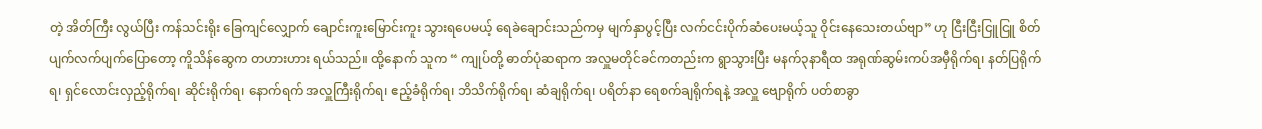တဲ့ အိတ်ကြီး လွယ်ပြီး ကန်သင်းရိုး ခြေကျင်လျှောက် ချောင်းကူးမြောင်းကူး သွားရပေမယ့် ရေခဲချောင်းသည်ကမှ မျက်နှာပွင့်ပြီး လက်ငင်းပိုက်ဆံပေးမယ့်သူ ဝိုင်းနေသေးတယ်ဗျာ” ဟု ငြီးငြီးငြူငြူ စိတ်ပျက်လက်ပျက်ပြောတော့ ကိူသိန်ဆွေက တဟားဟား ရယ်သည်။ ထို့နောက် သူက “ ကျုပ်တို့ ဓာတ်ပုံဆရာက အလှူမတိုင်ခင်ကတည်းက ရွာသွားပြီး မနက်၃နာရီထ အရုဏ်ဆွမ်းကပ်အမှီရိုက်ရ၊ နတ်ပြရိုက်ရ၊ ရှင်လောင်းလှည့်ရိုက်ရ၊ ဆိုင်းရိုက်ရ၊ နောက်ရက် အလှူကြီးရိုက်ရ၊ ဧည့်ခံရိုက်ရ၊ ဘိသိက်ရိုက်ရ၊ ဆံချရိုက်ရ၊ ပရိတ်နာ ရေစက်ချရိုက်ရနဲ့ အလှူ ဗျောရိုက် ပတ်စာခွာ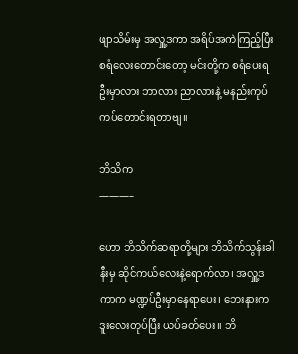ဖျာသိမ်းမှ အလှူ့ဒကာ အရိပ်အကဲကြည့်ပြီး စရံလေးတောင်းတော့ မင်းတို့က စရံပေးရဦးမှာလား ဘာလား ညာလားနဲ့ မနည်းကုပ်ကပ်တောင်းရတာဗျ။

ဘိသိက
———–

ဟော ဘိသိက်ဆရာတို့များ ဘိသိက်သွန်းခါနီးမှ ဆိုင်ကယ်လေးနဲ့ရောက်လာ၊ အလှူ့ဒကာက မဏ္ဍပ်ဦးမှာနေရာပေး၊ ဘေးနားက ဒူးလေးတုပ်ပြီး ယပ်ခတ်ပေး။ ဘိ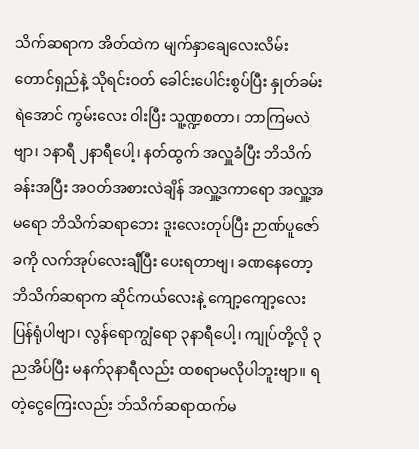သိက်ဆရာက အိတ်ထဲက မျက်နှာချေလေးလိမ်း တောင်ရှည်နဲ့ သိုရင်းဝတ် ခေါင်းပေါင်းစွပ်ပြီး နှုတ်ခမ်းရဲအောင် ကွမ်းလေး ဝါးပြီး သူ့ဏ္ဍစတာ၊ ဘာကြမလဲဗျာ၊ ၁နာရီ ၂နာရီပေါ့၊ နတ်ထွက် အလှူခံပြီး ဘိသိက်ခန်းအပြီး အဝတ်အစားလဲချိန် အလှူ့ဒကာရော အလှူ့အမရော ဘိသိက်ဆရာဘေး ဒူးလေးတုပ်ပြီး ဉာဏ်ပူဇော်ခကို လက်အုပ်လေးချီပြီး ပေးရတာဗျ၊ ခဏနေတော့ ဘိသိက်ဆရာက ဆိုင်ကယ်လေးနဲ့ ကျော့ကျော့လေးပြန်ရုံပါဗျာ၊ လွန်ရောကျွံရော ၃နာရီပေါ့၊ ကျုပ်တို့လို ၃ညအိပ်ပြီး မနက်၃နာရီလည်း ထစရာမလိုပါဘူးဗျာ။ ရတဲ့ငွေကြေးလည်း ဘ်သိက်ဆရာထက်မ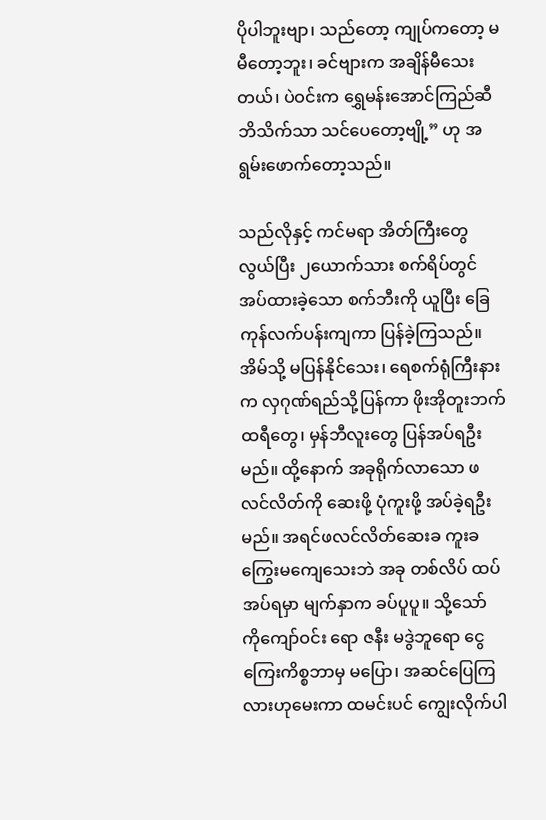ပိုပါဘူးဗျာ၊ သည်တော့ ကျုပ်ကတော့ မမီတော့ဘူး၊ ခင်ဗျားက အချိန်မီသေးတယ်၊ ပဲဝင်းက ရွှေမန်းအောင်ကြည်ဆီ ဘိသိက်သာ သင်ပေတော့ဗျို့” ဟု အရွမ်းဖောက်တော့သည်။

သည်လိုနှင့် ကင်မရာ အိတ်ကြီးတွေလွယ်ပြီး ၂ယောက်သား စက်ရိပ်တွင် အပ်ထားခဲ့သော စက်ဘီးကို ယူပြီး ခြေကုန်လက်ပန်းကျကာ ပြန်ခဲ့ကြသည်။ အိမ်သို့ မပြန်နိုင်သေး၊ ရေစက်ရုံကြီးနားက လှဂုဏ်ရည်သို့ပြန်ကာ ဖိုးအိုတူးဘက်ထရီတွေ၊ မှန်ဘီလူးတွေ ပြန်အပ်ရဦးမည်။ ထို့နောက် အခုရိုက်လာသော ဖလင်လိတ်ကို ဆေးဖို့ ပုံကူးဖို့ အပ်ခဲ့ရဦးမည်။ အရင်ဖလင်လိတ်ဆေးခ ကူးခ ကြွေးမကျေသေးဘဲ အခု တစ်လိပ် ထပ်အပ်ရမှာ မျက်နှာက ခပ်ပူပူ။ သို့သော် ကိုကျော်ဝင်း ရော ဇနီး မဒွဲဘူရော ငွေကြေးကိစ္စဘာမှ မပြော၊ အဆင်ပြေကြလားဟုမေးကာ ထမင်းပင် ကျွေးလိုက်ပါ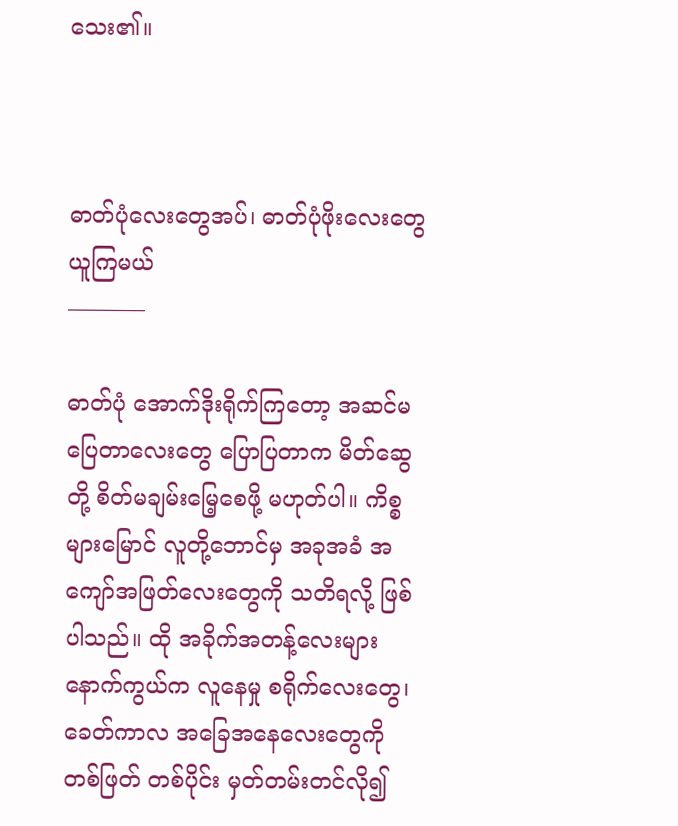သေး၏။



ဓာတ်ပုံလေးတွေအပ်၊ ဓာတ်ပုံဖိုးလေးတွေ ယူကြမယ်
———–

ဓာတ်ပုံ အောက်ဒိုးရိုက်ကြတော့ အဆင်မပြေတာလေးတွေ ပြောပြတာက မိတ်ဆွေတို့ စိတ်မချမ်းမြေ့စေဖို့ မဟုတ်ပါ။ ကိစ္စများမြောင် လူတို့ဘောင်မှ အခုအခံ အကျော်အဖြတ်လေးတွေကို သတိရလို့ ဖြစ်ပါသည်။ ထို အခိုက်အတန့်လေးများ နောက်ကွယ်က လူနေမှု စရိုက်လေးတွေ၊ ခေတ်ကာလ အခြေအနေလေးတွေကို တစ်ဖြတ် တစ်ပိုင်း မှတ်တမ်းတင်လို၍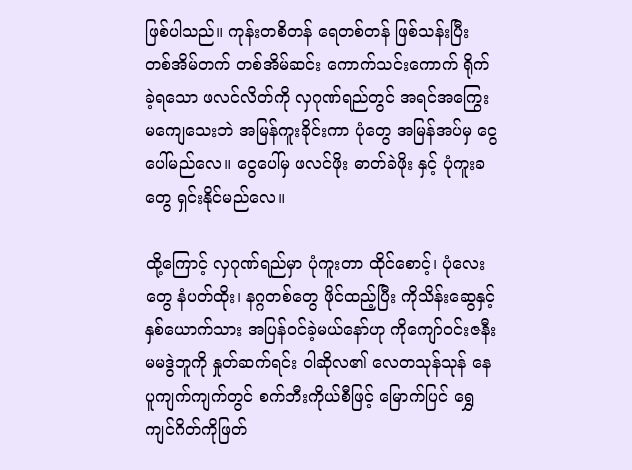ဖြစ်ပါသည်။ ကုန်းတစိတန် ရေတစ်တန် ဖြစ်သန်းပြီး တစ်အိမ်တက် တစ်အိမ်ဆင်း ကောက်သင်းကောက် ရိုက်ခဲ့ရသော ဖလင်လိတ်ကို လှဂုဏ်ရည်တွင် အရင်အကြွေး မကျေသေးဘဲ အမြန်ကူးခိုင်းကာ ပုံတွေ အမြန်အပ်မှ ငွေပေါ်မည်လေ။ ငွေပေါ်မှ ဖလင်ဖိုး ဓာတ်ခဲဖိုး နှင့် ပုံကူးခတွေ ရှင်းနိုင်မည်လေ။

ထို့ကြောင့် လှဂုဏ်ရည်မှာ ပုံကူးတာ ထိုင်စောင့်၊ ပုံလေးတွေ နံပတ်ထိုး၊ နဂ္ဂတစ်တွေ ဖိုင်ထည့်ပြီး ကိုသိန်းဆွေနှင့် နှစ်ယောက်သား အပြန်ဝင်ခဲ့မယ်နော်ဟု ကိုကျော်ဝင်းဇနီး မမဒွဲဘူကို နှုတ်ဆက်ရင်း ဝါဆိုလ၏ လေတသုန်သုန် နေပူကျက်ကျက်တွင် စက်ဘီးကိုယ်စီဖြင့် မြောက်ပြင် ရွှေကျင်ဂိတ်ကိုဖြတ်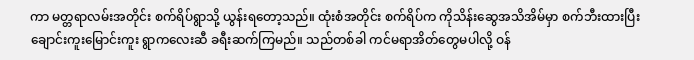ကာ မတ္တရာလမ်းအတိုင်း စက်ရိပ်ရွာသို့ ယွန်းရတော့သည်။ ထုံးစံအတိုင်း စက်ရိပ်က ကိုသိန်းဆွေအသိအိမ်မှာ စက်ဘီးထားပြီး ချောင်းကူးမြောင်းကူး ရွာကလေးဆီ ခရီးဆက်ကြမည်။ သည်တစ်ခါ ကင်မရာအိတ်တွေမပါလို့ ဝန်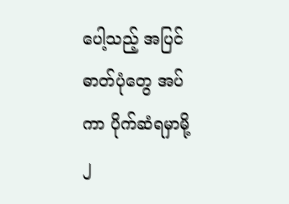ပေါ့သည့် အပြင် ဓာတ်ပုံတွေ အပ်ကာ ပိုက်ဆံရမှာမို့ ၂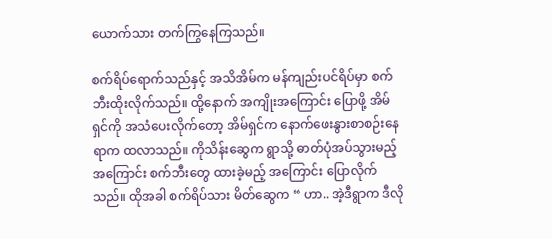ယောက်သား တက်ကြွနေကြသည်။

စက်ရိပ်ရောက်သည်နှင့် အသိအိမ်က မန်ကျည်းပင်ရိပ်မှာ စက်ဘီးထိုးလိုက်သည်။ ထို့နောက် အကျိုးအကြောင်း ပြောဖို့ အိမ်ရှင်ကို အသံပေးလိုက်တော့ အိမ်ရှင်က နောက်ဖေးနွားစာစဉ်းနေရာက ထလာသည်။ ကိုသိန်းဆွေက ရွာသို့ ဓာတ်ပုံအပ်သွားမည့် အကြောင်း စက်ဘီးတွေ ထားခဲ့မည့် အကြောင်း ပြောလိုက်သည်။ ထိုအခါ စက်ရိပ်သား မိတ်ဆွေက “ ဟာ.. အဲ့ဒီရွာက ဒီလို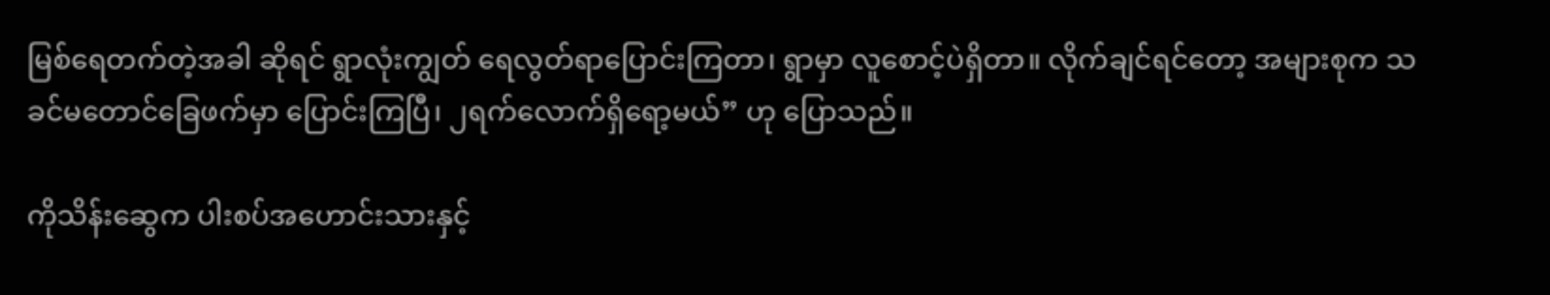မြစ်ရေတက်တဲ့အခါ ဆိုရင် ရွာလုံးကျွတ် ရေလွတ်ရာပြောင်းကြတာ၊ ရွာမှာ လူစောင့်ပဲရှိတာ။ လိုက်ချင်ရင်တော့ အများစုက သခင်မတောင်ခြေဖက်မှာ ပြောင်းကြပြီ၊ ၂ရက်လောက်ရှိရော့မယ်” ဟု ပြောသည်။

ကိုသိန်းဆွေက ပါးစပ်အဟောင်းသားနှင့်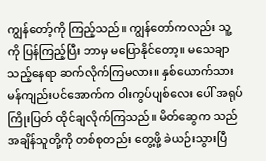ကျွန်တော့်ကို ကြည့်သည်။ ကျွန်တော်ကလည်း သူ့ကို ပြန်ကြည့်ပြီး ဘာမှ မပြောနိုင်တော့။ မသေချာသည့်နေရာ ဆက်လိုက်ကြမလား။ နှစ်ယောက်သား မန်ကျည်းပင်အောက်က ဝါးကွပ်ပျစ်လေး ပေါ် အရုပ်ကြိုးပြတ် ထိုင်ချလိုက်ကြသည်။ မိတ်ဆွေက သည်အချိန်သူတို့ကို တစ်စုတည်း တွေ့ဖို့ ခဲယဉ်းသွားပြီ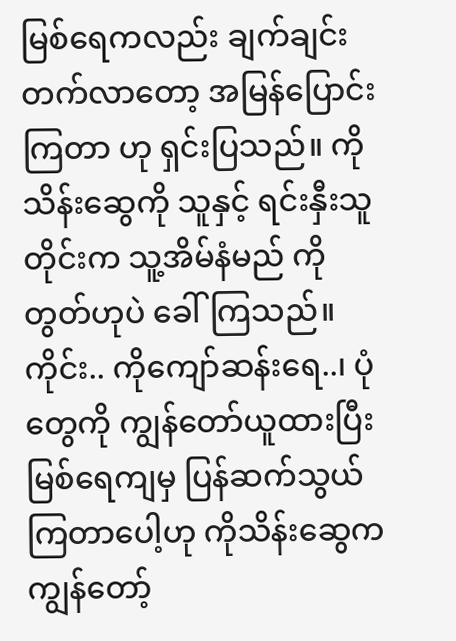မြစ်ရေကလည်း ချက်ချင်းတက်လာတော့ အမြန်ပြောင်းကြတာ ဟု ရှင်းပြသည်။ ကိုသိန်းဆွေကို သူနှင့် ရင်းနှီးသူတိုင်းက သူ့အိမ်နံမည် ကိုတွတ်ဟုပဲ ခေါ်ကြသည်။ ကိုင်း.. ကိုကျော်ဆန်းရေ..၊ ပုံတွေကို ကျွန်တော်ယူထားပြီး မြစ်ရေကျမှ ပြန်ဆက်သွယ်ကြတာပေါ့ဟု ကိုသိန်းဆွေက ကျွန်တော့်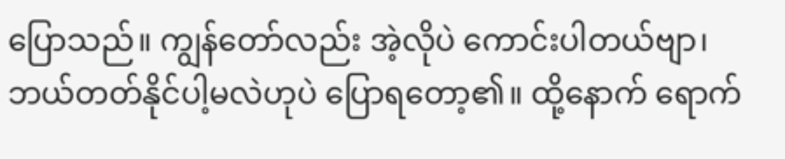ပြောသည်။ ကျွန်တော်လည်း အဲ့လိုပဲ ကောင်းပါတယ်ဗျာ၊ ဘယ်တတ်နိုင်ပါ့မလဲဟုပဲ ပြောရတော့၏။ ထို့နောက် ရောက်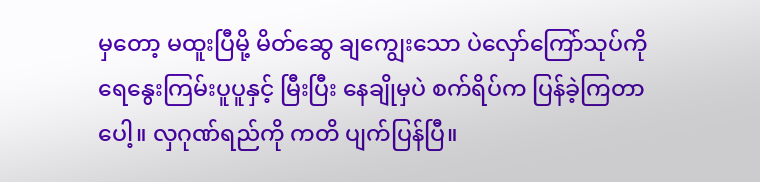မှတော့ မထူးပြီမို့ မိတ်ဆွေ ချကျွေးသော ပဲလှော်ကြော်သုပ်ကို ရေနွေးကြမ်းပူပူနှင့် မြီးပြီး နေချိုမှပဲ စက်ရိပ်က ပြန်ခဲ့ကြတာပေါ့။ လှဂုဏ်ရည်ကို ကတိ ပျက်ပြန်ပြီ။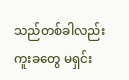သည်တစ်ခါလည်း ကူးခတွေ မရှင်း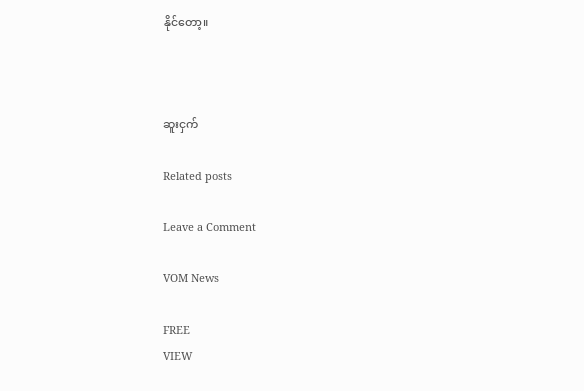နိုင်တော့။



ဆူးငှက်

Related posts

Leave a Comment

VOM News

FREE
VIEW